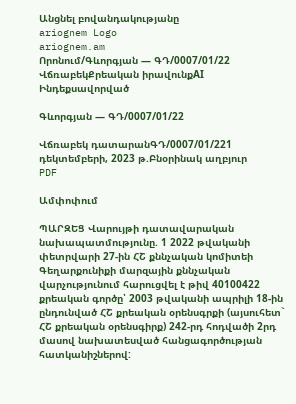Անցնել բովանդակությանը
ariognem Logo
ariognem.am
Որոնում/Գևորգյան — ԳԴ/0007/01/22
ՎճռաբեկՔրեական իրավունքAI Ինդեքսավորված

Գևորգյան — ԳԴ/0007/01/22

Վճռաբեկ դատարանԳԴ/0007/01/221 դեկտեմբերի, 2023 թ.Բնօրինակ աղբյուր
PDF

Ամփոփում

ՊԱՐԶԵՑ Վարույթի դատավարական նախապատմությունը. 1 2022 թվականի փետրվարի 27-ին ՀՇ քննչական կոմիտեի Գեղարքունիքի մարզային քննչական վարչությունում հարուցվել է թիվ 40100422 քրեական գործը՝ 2003 թվականի ապրիլի 18-ին ընդունված ՀՇ քրեական օրենսգրքի (այսուհետ` ՀՇ քրեական օրենսգիրք) 242-րդ հոդվածի 2րդ մասով նախատեսված հանցագործության հատկանիշներով: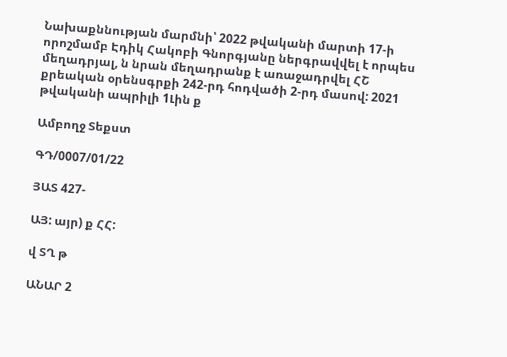Նախաքննության մարմնի՝ 2022 թվականի մարտի 17-ի որոշմամբ Էդիկ Հակոբի Գնորգյանը ներգրավվել է որպես մեղադրյալ, ն նրան մեղադրանք է առաջադրվել ՀՇ քրեական օրենսգրքի 242-րդ հոդվածի 2-րդ մասով: 2021 թվականի ապրիլի 1Լին ք

Ամբողջ Տեքստ

ԳԴ/0007/01/22

ՅԱՏ 427-

ԱՅ: այր) ք ՀՀ:

վ ՏՂ թ

ԱՆԱՐ 2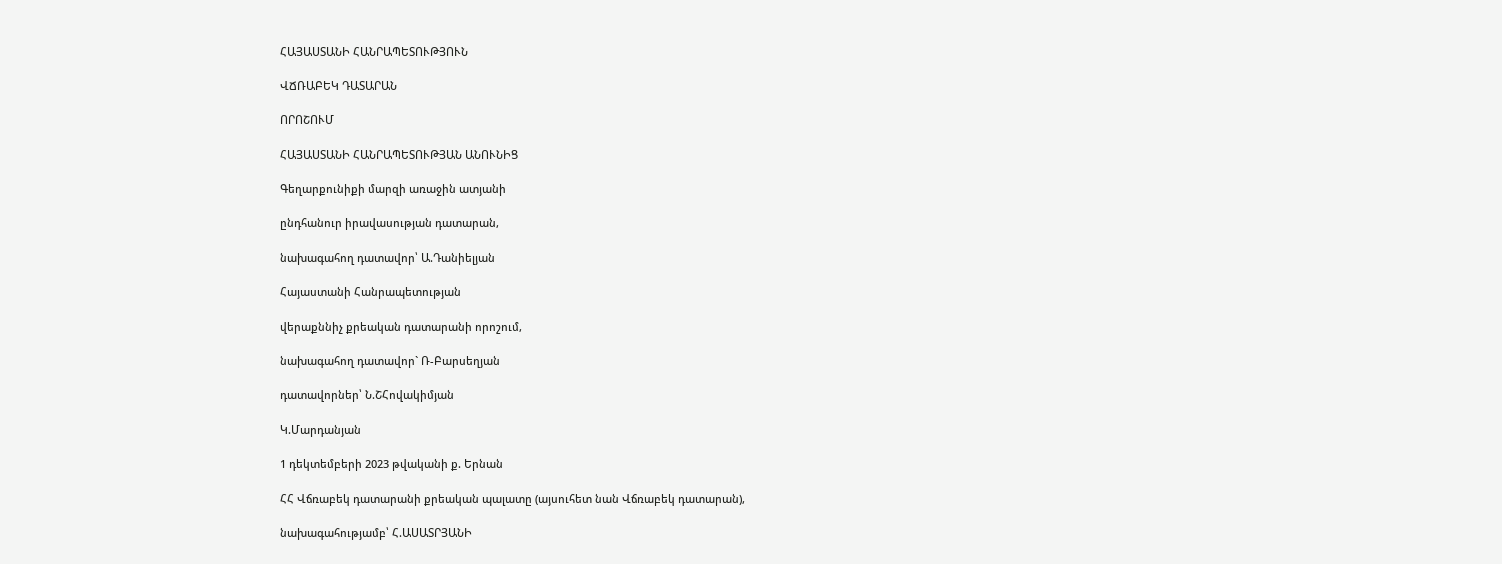ՀԱՅԱՍՏԱՆԻ ՀԱՆՐԱՊԵՏՈՒԹՅՈՒՆ

ՎՃՌԱԲԵԿ ԴԱՏԱՐԱՆ

ՈՐՈՇՈՒՄ

ՀԱՅԱՍՏԱՆԻ ՀԱՆՐԱՊԵՏՈՒԹՅԱՆ ԱՆՈՒՆԻՑ

Գեղարքունիքի մարզի առաջին ատյանի

ընդհանուր իրավասության դատարան,

նախագահող դատավոր՝ Ա.Դանիելյան

Հայաստանի Հանրապետության

վերաքննիչ քրեական դատարանի որոշում,

նախագահող դատավոր` Ռ-Բարսեղյան

դատավորներ՝ Ն.ՇՀովակիմյան

Կ.Մարդանյան

1 դեկտեմբերի 2023 թվականի ք. Երնան

ՀՀ Վճռաբեկ դատարանի քրեական պալատը (այսուհետ նան Վճռաբեկ դատարան),

նախագահությամբ՝ Հ.ԱՍԱՏՐՅԱՆԻ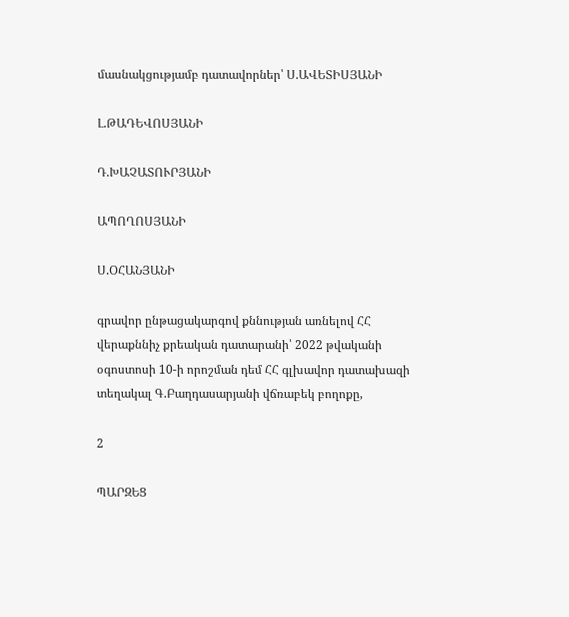մասնակցությամբ դատավորներ՝ Ս.ԱՎԵՏԻՍՅԱՆԻ

Լ.ԹԱԴԵՎՈՍՅԱՆԻ

Դ.ԽԱՉԱՏՈՒՐՅԱՆԻ

ԱՊՈՂՈՍՅԱՆԻ

Ս.ՕՀԱՆՅԱՆԻ

գրավոր ընթացակարգով քննության առնելով ՀՀ վերաքննիչ քրեական դատարանի՝ 2022 թվականի օգոստոսի 10-ի որոշման դեմ ՀՀ գլխավոր դատախազի տեղակալ Գ.Բաղդասարյանի վճռաբեկ բողոքը,

2

ՊԱՐԶԵՑ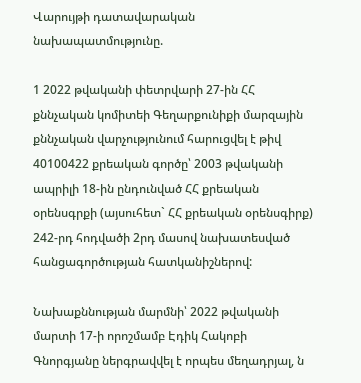Վարույթի դատավարական նախապատմությունը.

1 2022 թվականի փետրվարի 27-ին ՀՀ քննչական կոմիտեի Գեղարքունիքի մարզային քննչական վարչությունում հարուցվել է թիվ 40100422 քրեական գործը՝ 2003 թվականի ապրիլի 18-ին ընդունված ՀՀ քրեական օրենսգրքի (այսուհետ` ՀՀ քրեական օրենսգիրք) 242-րդ հոդվածի 2րդ մասով նախատեսված հանցագործության հատկանիշներով:

Նախաքննության մարմնի՝ 2022 թվականի մարտի 17-ի որոշմամբ Էդիկ Հակոբի Գնորգյանը ներգրավվել է որպես մեղադրյալ, ն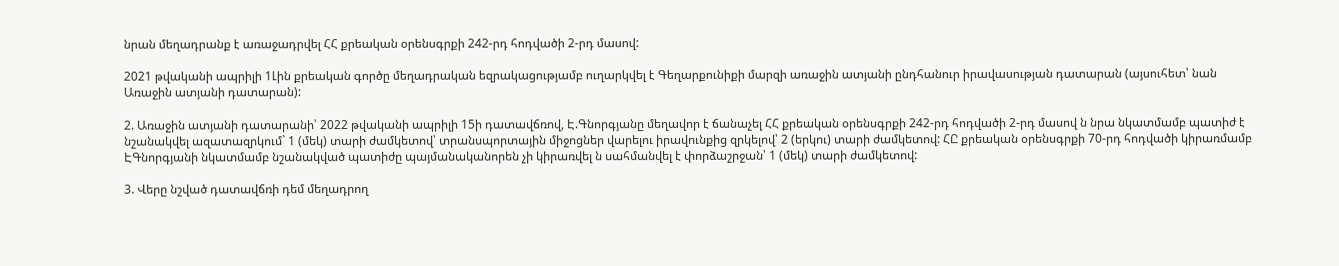նրան մեղադրանք է առաջադրվել ՀՀ քրեական օրենսգրքի 242-րդ հոդվածի 2-րդ մասով:

2021 թվականի ապրիլի 1Լին քրեական գործը մեղադրական եզրակացությամբ ուղարկվել է Գեղարքունիքի մարզի առաջին ատյանի ընդհանուր իրավասության դատարան (այսուհետ՝ նան Առաջին ատյանի դատարան):

2. Առաջին ատյանի դատարանի՝ 2022 թվականի ապրիլի 15ի դատավճռով, Է.Գնորգյանը մեղավոր է ճանաչել ՀՀ քրեական օրենսգրքի 242-րդ հոդվածի 2-րդ մասով ն նրա նկատմամբ պատիժ է նշանակվել ազատազրկում` 1 (մեկ) տարի ժամկետով՝ տրանսպորտային միջոցներ վարելու իրավունքից զրկելով՝ 2 (երկու) տարի ժամկետով: ՀԸ քրեական օրենսգրքի 70-րդ հոդվածի կիրառմամբ ԷԳնորգյանի նկատմամբ նշանակված պատիժը պայմանականորեն չի կիրառվել ն սահմանվել է փորձաշրջան՝ 1 (մեկ) տարի ժամկետով:

3. Վերը նշված դատավճռի դեմ մեղադրող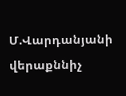Մ.Վարդանյանի վերաքննիչ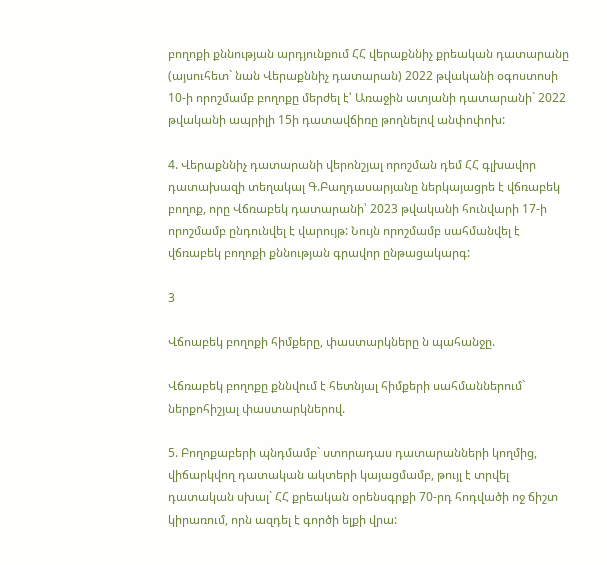բողոքի քննության արդյունքում ՀՀ վերաքննիչ քրեական դատարանը (այսուհետ` նան Վերաքննիչ դատարան) 2022 թվականի օգոստոսի 10-ի որոշմամբ բողոքը մերժել է՝ Առաջին ատյանի դատարանի` 2022 թվականի ապրիլի 15ի դատավճիռը թողնելով անփոփոխ:

4. Վերաքննիչ դատարանի վերոնշյալ որոշման դեմ ՀՀ գլխավոր դատախազի տեղակալ Գ.Բաղդասարյանը ներկայացրե է վճռաբեկ բողոք, որը Վճռաբեկ դատարանի՝ 2023 թվականի հունվարի 17-ի որոշմամբ ընդունվել է վարույթ: Նույն որոշմամբ սահմանվել է վճռաբեկ բողոքի քննության գրավոր ընթացակարգ:

3

Վճոաբեկ բողոքի հիմքերը, փաստարկները ն պահանջը.

Վճռաբեկ բողոքը քննվում է հետնյալ հիմքերի սահմաններում` ներքոհիշյալ փաստարկներով.

5. Բողոքաբերի պնդմամբ` ստորադաս դատարանների կողմից, վիճարկվող դատական ակտերի կայացմամբ, թույլ է տրվել դատական սխալ` ՀՀ քրեական օրենսգրքի 70-րդ հոդվածի ոջ ճիշտ կիրառում, որն ազդել է գործի ելքի վրա: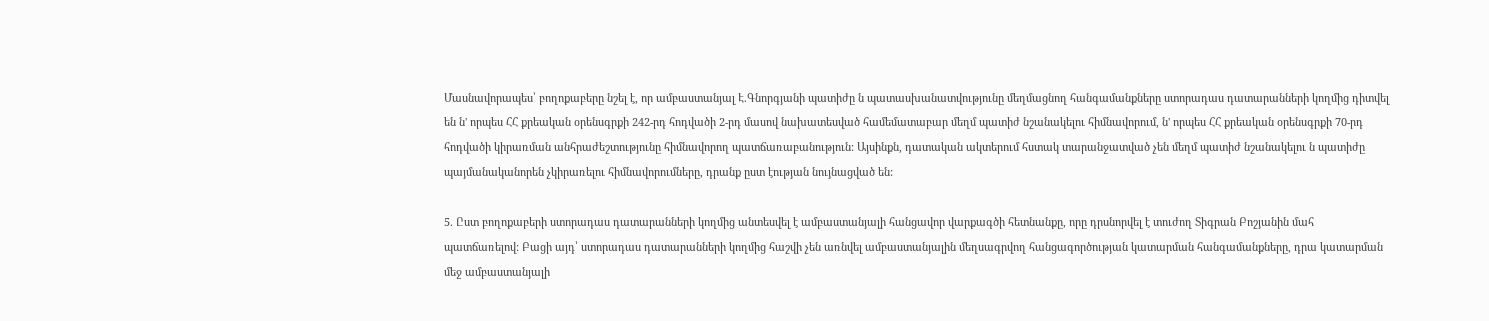Մասնավորապես՝ բողոքաբերը նշել է, որ ամբաստանյալ Է.Գնորգյանի պատիժը ն պատասխանատվությունը մեղմացնող հանգամանքները ստորադաս դատարանների կողմից դիտվել են ն' որպես ՀՀ քրեական օրենսգրքի 242-րդ հոդվածի 2-րդ մասով նախատեսված համեմատաբար մեղմ պատիժ նշանակելու հիմնավորում, ն' որպես ՀՀ քրեական օրենսգրքի 70-րդ հոդվածի կիրառման անհրաժեշտությունը հիմնավորող պատճառաբանություն: Այսինքն, դատական ակտերում հստակ տարանջատված չեն մեղմ պատիժ նշանակելու ն պատիժը պայմանականորեն չկիրառելու հիմնավորումները, դրանք ըստ էության նույնացված են:

5. Ըստ բողոքաբերի ստորադաս դատարանների կողմից անտեսվել է ամբաստանյալի հանցավոր վարքագծի հետնանքը, որը դրսնորվել է տուժող Տիգրան Բոշյանին մահ պատճառելով: Բացի այդ՝ ստորադաս դատարանների կողմից հաշվի չեն առնվել ամբաստանյալին մեղսագրվող հանցագործության կատարման հանգամանքները, դրա կատարման մեջ ամբաստանյալի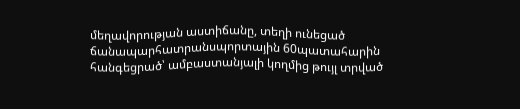մեղավորության աստիճանը, տեղի ունեցած ճանապարհատրանսպորտային 60պատահարին հանգեցրած՝ ամբաստանյալի կողմից թույլ տրված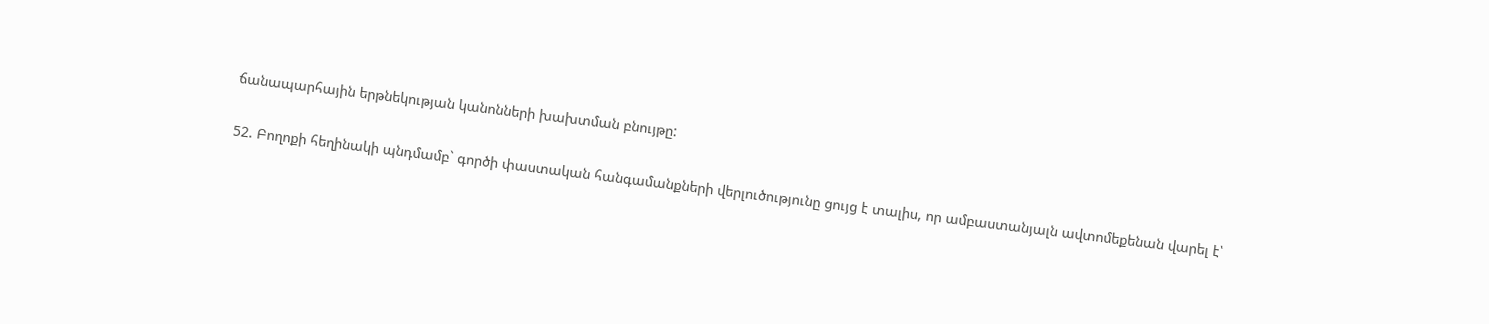ճանապարհային երթնեկության կանոնների խախտման բնույթը:

52. Բողոքի հեղինակի պնդմամբ` գործի փաստական հանգամանքների վերլուծությունը ցույց է տալիս, որ ամբաստանյալն ավտոմեքենան վարել է՝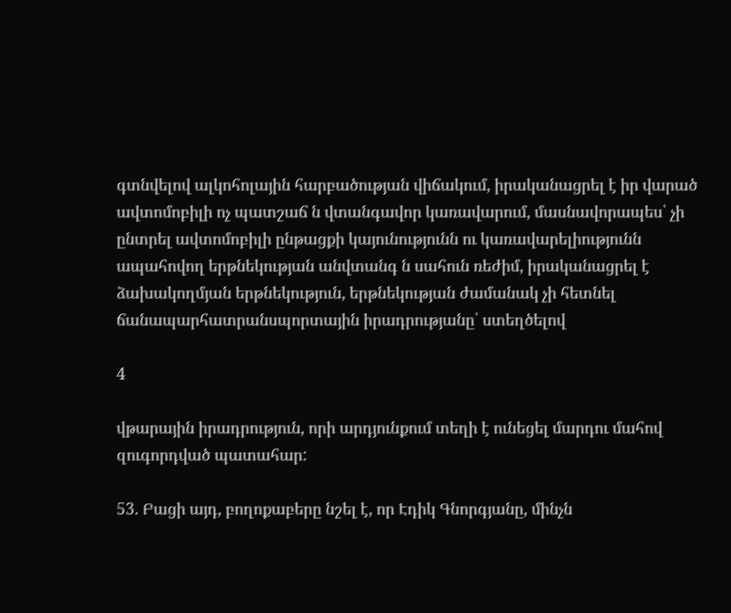գտնվելով ալկոհոլային հարբածության վիճակում, իրականացրել է իր վարած ավտոմոբիլի ոչ պատշաճ ն վտանգավոր կառավարում, մասնավորապես՝ չի ընտրել ավտոմոբիլի ընթացքի կայունությունն ու կառավարելիությունն ապահովող երթնեկության անվտանգ ն սահուն ռեժիմ, իրականացրել է ձախակողմյան երթնեկություն, երթնեկության ժամանակ չի հետնել ճանապարհատրանսպորտային իրադրությանը՝ ստեղծելով

4

վթարային իրադրություն, որի արդյունքում տեղի է ունեցել մարդու մահով զուգորդված պատահար:

53. Բացի այդ, բողոքաբերը նշել է, որ Էդիկ Գնորգյանը, մինչն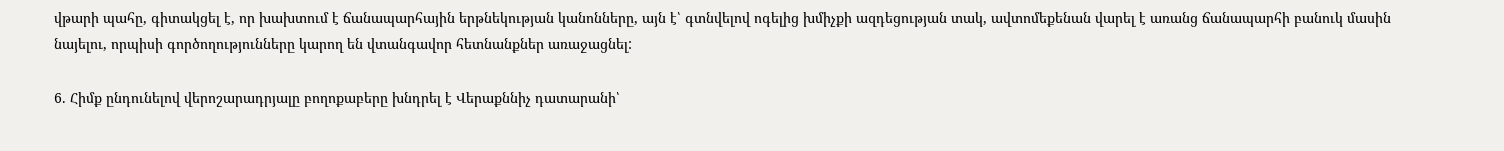վթարի պահը, գիտակցել է, որ խախտում է ճանապարհային երթնեկության կանոնները, այն է՝ գտնվելով ոգելից խմիչքի ազդեցության տակ, ավտոմեքենան վարել է առանց ճանապարհի բանուկ մասին նայելու, որպիսի գործողությունները կարող են վտանգավոր հետնանքներ առաջացնել:

6. Հիմք ընդունելով վերոշարադրյալը բողոքաբերը խնդրել է Վերաքննիչ դատարանի՝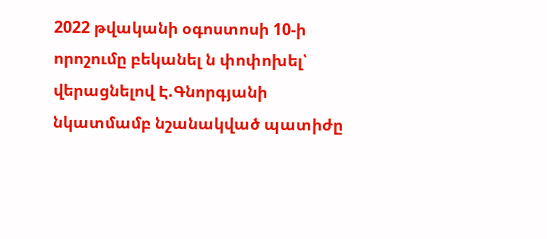2022 թվականի օգոստոսի 10-ի որոշումը բեկանել ն փոփոխել՝ վերացնելով Է.Գնորգյանի նկատմամբ նշանակված պատիժը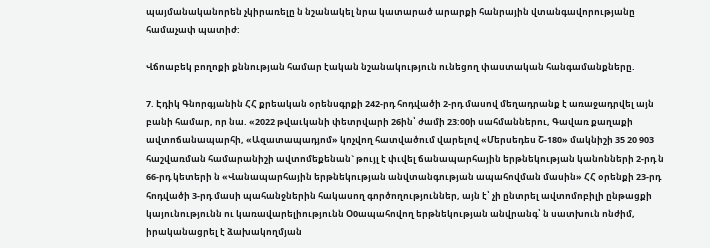պայմանականորեն չկիրառելը ն նշանակել նրա կատարած արարքի հանրային վտանգավորությանը համաչափ պատիժ:

Վճոաբեկ բողոքի քննության համար էական նշանակություն ունեցող փաստական հանգամանքները.

7. Էդիկ Գնորգյանին ՀՀ քրեական օրենսգրքի 242-րդ հոդվածի 2-րդ մասով մեղադրանք է առաջադրվել այն բանի համար, որ նա. «2022 թվաւկանի փետրվարի 26ին՝ ժամի 23:00ի սահմաններու, Գավառ քաղաքի ավտոճանապարհի, «Ազատապադյոմ» կոչվող հատվածում վարելով «Մերսեդես Շ-180» մակնիշի 35 20 903 հաշվառման համարանիշի ավտոմեքենան` թույլ է փւվել ճանապարհային երթնեկության կանոնների 2-րդ ն 66-րդ կետերի ն «Վանապարհային երթնեկության անվտանգության ապահովման մասին» ՀՀ օրենքի 23-րդ հոդվածի 3-րդ մասի պահանջներին հակասող գործողություններ, այն է՝ չի ընտրել ավտոմոբիլի ընթացքի կայունությունն ու կառավարելիությունն Օ0ապահովող երթնեկության անվրանգ՝ ն սատխուն ոնժիմ, իրականացրել է ձախակողմյան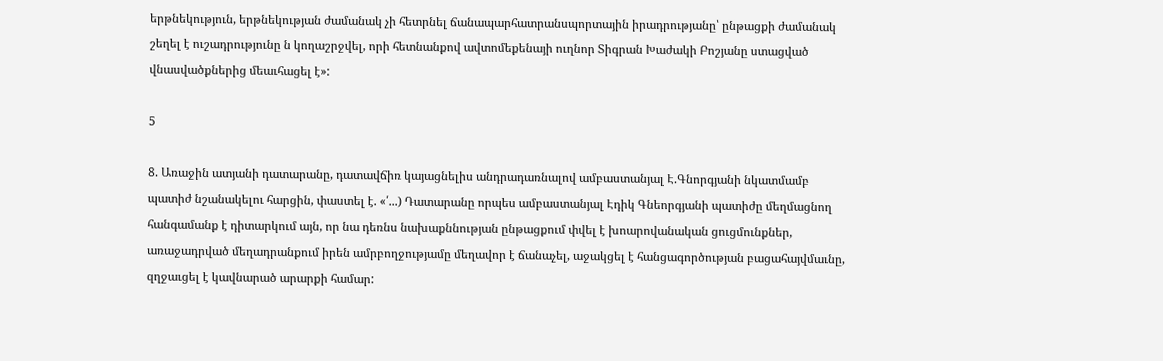երթնեկություն, երթնեկության ժամանակ չի հետրնել ճանապարհատրանսպորտային իրադրությանը՝ ընթացքի ժամանակ շեղել է ուշադրությունը ն կողաշրջվել, որի հետնանքով ավտոմեքենայի ուղնոր Տիգրան Խաժակի Բոշյանը ստացված վնասվածքներից մեաւհացել է»:

5

8. Առաջին ատյանի դատարանը, դատավճիռ կայացնելիս անդրադառնալով ամբաստանյալ Է.Գնորգյանի նկատմամբ պատիժ նշանակելու հարցին, փաստել է. «՛...) Դատարանը որպես ամբաստանյալ Էդիկ Գնեորգյանի պատիժը մեղմացնող հանգամանք է դիտարկում այն, որ նա դեռնս նախաքննության ընթացքում փվել է խոարովանական ցուցմունքներ, առաջադրված մեղադրանքում իրեն ամրբողջությամը մեղավոր է ճանաչել, աջակցել է հանցագործության բացահայվմաւնը, զղջաւցել է կավնարած արարքի համար: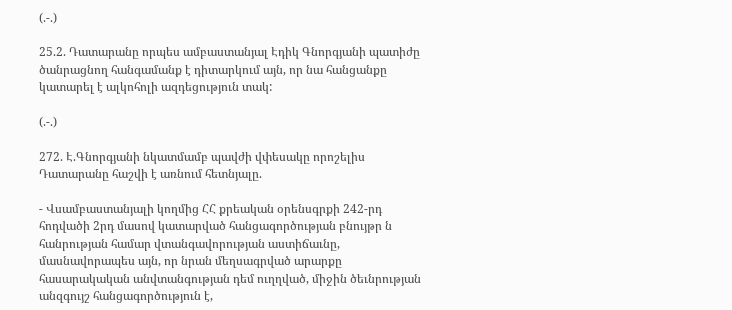(.-.)

25.2. Դատարանը որպես ամբաստանյալ Էդիկ Գնորգյանի պատիժը ծանրացնող հանգամանք է դիտարկում այն, որ նա հանցանքը կատարել է ալկոհոլի ազդեցություն տակ:

(.-.)

272. Է.Գնորգյանի նկատմամբ պավժի վփեսակը որոշելիս Դատարանը հաշվի է առնում հետնյալը.

- Վսամբաստանյալի կողմից ՀՀ քրեական օրենսգրքի 242-րդ հոդվածի 2րդ մասով կատարված հանցագործության բնույթր ն հանրության համար վտանգավորության աստիճաւնը, մասնավորապես այն, որ նրան մեղսագրված արարքը հասարակական անվտանգության դեմ ուղղված, միջին ծեւնրության անզգույշ հանցագործություն է,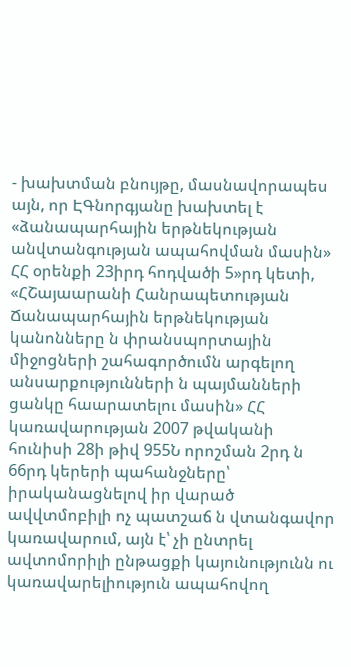- խախտման բնույթը, մասնավորապես այն, որ ԷԳնորգյանը խախտել է «ձանապարհային երթնեկության անվտանգության ապահովման մասին» ՀՀ օրենքի 23իրդ հոդվածի 5»րդ կետի, «ՀՇայաարանի Հանրապետության Ճանապարհային երթնեկության կանոնները ն փրանսպորտային միջոցների շահագործումն արգելող անսարքությունների ն պայմանների ցանկը հաարատելու մասին» ՀՀ կառավարության 2007 թվականի հունիսի 28ի թիվ 955Ն որոշման 2րդ ն 66րդ կերերի պահանջները՝ իրականացնելով իր վարած ավվտմոբիլի ոչ պատշաճ ն վտանգավոր կառավարում, այն է՝ չի ընտրել ավտոմորիլի ընթացքի կայունությունն ու կառավարելիություն ապահովող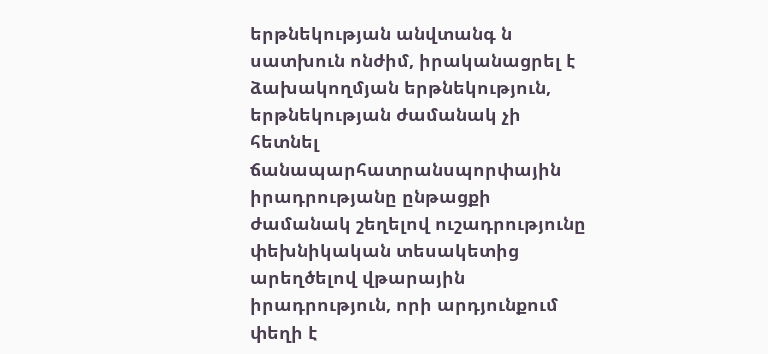երթնեկության անվտանգ ն սատխուն ոնժիմ, իրականացրել է ձախակողմյան երթնեկություն, երթնեկության ժամանակ չի հետնել ճանապարհատրանսպորփային իրադրությանը ընթացքի ժամանակ շեղելով ուշադրությունը փեխնիկական տեսակետից արեղծելով վթարային իրադրություն, որի արդյունքում փեղի է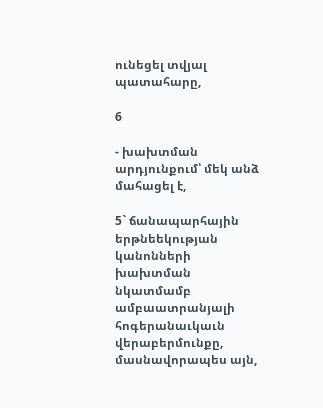ունեցել տվյալ պատահարը,

6

- խախտման արդյունքում՝ մեկ անձ մահացել է,

5` ճանապարհային երթնեեկության կանոնների խախտման նկատմամբ ամբաատրանյալի հոգերանաւկաւն վերաբերմունքը, մասնավորապես այն,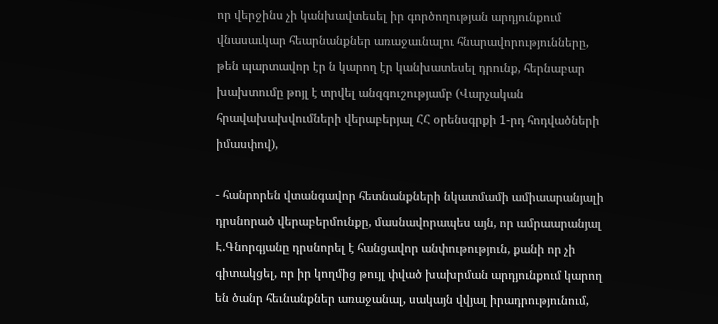որ վերջինս չի կանխավտեսել իր գործողության արդյունքում վնասաւկար հեարնանքներ առաջաւնալու հնարավորությունները, թեն պարտավոր էր ն կարող էր կանխատեսել դրունք, հերնաբար խախտումը թոյլ է տրվել անզգուշությամբ (Վարչական հրավախախվումների վերաբերյալ ՀՀ օրենսգրքի 1-րդ հոդվածների իմասփով),

- հանրորեն վտանգավոր հետնանքների նկատմամի ամիաարանյալի դրսնորած վերաբերմունքը, մասնավորապես այն, որ ամրաարանյալ Է.Գնորգյանը դրսնորել է հանցավոր անփութություն, քանի որ չի գիտակցել, որ իր կողմից թույլ փված խախրման արդյունքում կարող են ծանր հեւնանքներ առաջանալ, սակայն վվյալ իրադրությունում,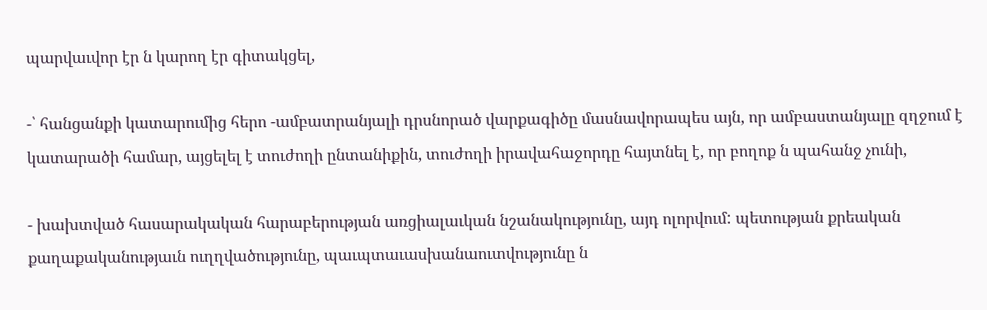պարվաւվոր էր ն կարող էր գիտակցել,

-՝ հանցանքի կատարումից հերո -ամբատրանյալի դրսնորած վարքագիծը մասնավորապես այն, որ ամբաստանյալը զղջում է կատարածի համար, այցելել է տուժողի ընտանիքին, տուժողի իրավահաջորդը հայտնել է, որ բողոք ն պահանջ չունի,

- խախտված հասարակական հարաբերության առցիալաւկան նշանակությունը, այդ ոլորվում: պետության քրեական քաղաքականությաւն ուղղվածությունը, պաւպտաւասխանաուտվությունը ն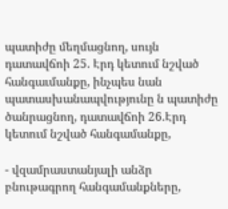պատիժը մեղմացնող, սույն դատավճոի 25. Էրդ կետում նշված հանգաւմանքը, ինչպես նան պատասխանապվությունը ն պատիժը ծանրացնող, դատավճոի 26.Էրդ կետում նշված հանգամանքը,

- վզամրաստանյալի անձր բնութագրող հանգամանքները,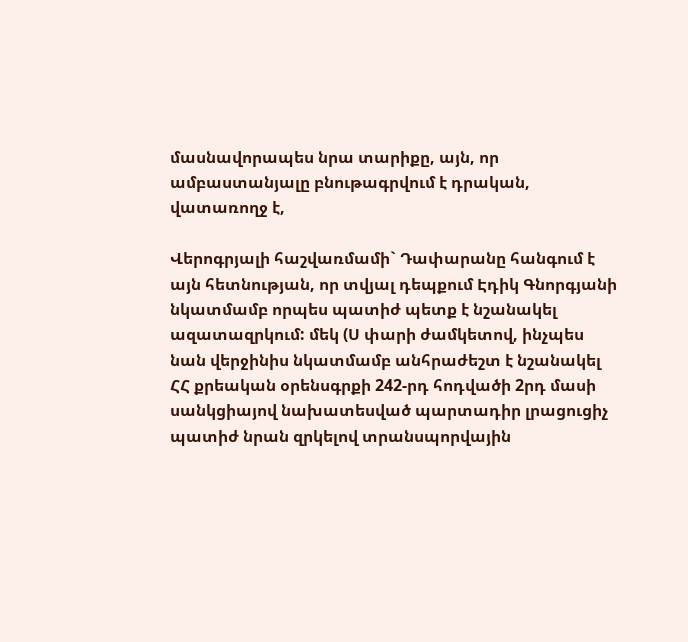մասնավորապես նրա տարիքը, այն, որ ամբաստանյալը բնութագրվում է դրական, վատառողջ է,

Վերոգրյալի հաշվառմամի` Դափարանը հանգում է այն հետնության, որ տվյալ դեպքում Էդիկ Գնորգյանի նկատմամբ որպես պատիժ պետք է նշանակել ազատազրկում: մեկ (Ս փարի ժամկետով, ինչպես նան վերջինիս նկատմամբ անհրաժեշտ է նշանակել ՀՀ քրեական օրենսգրքի 242-րդ հոդվածի 2րդ մասի սանկցիայով նախատեսված պարտադիր լրացուցիչ պատիժ նրան զրկելով տրանսպորվային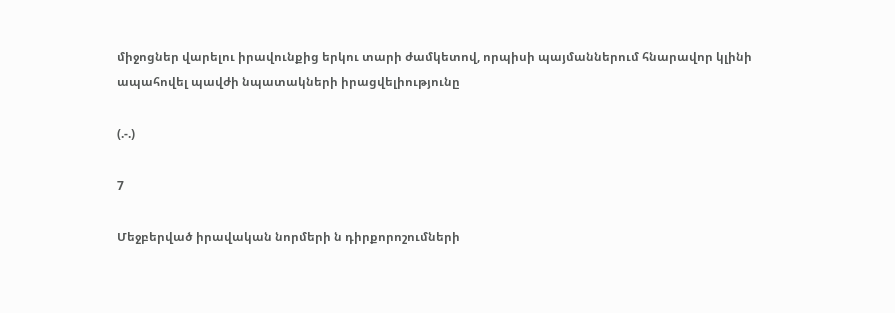միջոցներ վարելու իրավունքից երկու տարի ժամկետով, որպիսի պայմաններում հնարավոր կլինի ապահովել պավժի նպատակների իրացվելիությունը

(.-.)

7

Մեջբերված իրավական նորմերի ն դիրքորոշումների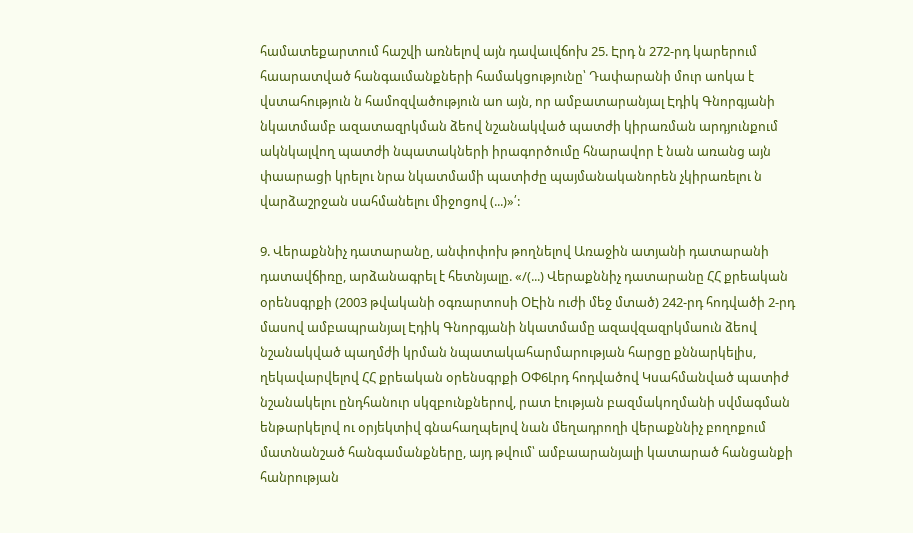համատեքարտում հաշվի առնելով այն դավաւվճոխ 25. Էրդ ն 272-րդ կարերում հաարատված հանգաւմանքների համակցությունը՝ Դափարանի մուր աոկա է վստահություն ն համոզվածություն աո այն, որ ամբատարանյալ Էդիկ Գնորգյանի նկատմամբ ազատազրկման ձեով նշանակված պատժի կիրառման արդյունքում ակնկալվող պատժի նպատակների իրագործումը հնարավոր է նան առանց այն փաարացի կրելու նրա նկատմամի պատիժը պայմանականորեն չկիրառելու ն վարձաշրջան սահմանելու միջոցով (...)»՛:

9. Վերաքննիչ դատարանը, անփոփոխ թողնելով Առաջին ատյանի դատարանի դատավճիռը, արձանագրել է հետնյալը. «/(...) Վերաքննիչ դատարանը ՀՀ քրեական օրենսգրքի (2003 թվականի օգռարտոսի ՕԷին ուժի մեջ մտած) 242-րդ հոդվածի 2-րդ մասով ամբապրանյալ Էդիկ Գնորգյանի նկատմամը ազավզազրկմաուն ձեով նշանակված պաղմժի կրման նպատակահարմարության հարցը քննարկելիս, ղեկավարվելով ՀՀ քրեական օրենսգրքի ՕՓ6Լրդ հոդվածով Կսահմանված պատիժ նշանակելու ընդհանուր սկզբունքներով, րատ էության բազմակողմանի սվմագման ենթարկելով ու օրյեկտիվ գնահաղպելով նան մեղադրողի վերաքննիչ բողոքում մատնանշած հանգամանքները, այդ թվում՝ ամբաարանյալի կատարած հանցանքի հանրության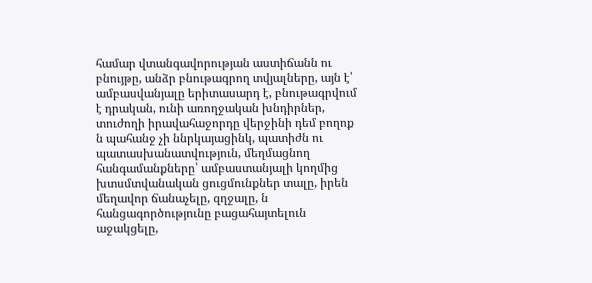համար վտանգավորության աստիճանն ու բնույթը, անձր բնութագրող տվյալները, այն է՝ ամբասվանյալը երիտասարդ է, բնութագրվում է դրական, ունի առողջական խնդիրներ, տուժողի իրավահաջորդը վերջինի դեմ բողոք ն պահանջ չի ննրկայացինկ, պատիժն ու պատասխանատվություն, մեղմացնող հանգամանքները՝ ամբաստանյալի կողմից խտսմտվանական ցուցմունքներ տալը, իրեն մեղավոր ճանաչելը, զղջալը, ն հանցագործությունը բացահայտելուն աջակցելը,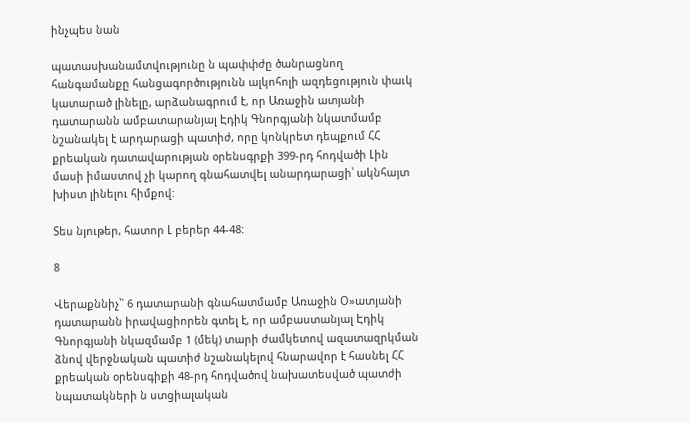ինչպես նան

պատասխանամտվությունը ն պափփժը ծանրացնող հանգամանքը հանցագործությունն ալկոհոլի ազդեցություն փաւկ կատարած լինելը, արձանագրում է, որ Առաջին ատյանի դատարանն ամբատարանյալ Էդիկ Գնորգյանի նկատմամբ նշանակել է արդարացի պատիժ, որը կոնկրետ դեպքում ՀՀ քրեական դատավարության օրենսգրքի 399-րդ հոդվածի Լին մասի իմաստով չի կարող գնահատվել անարդարացի՝ ակնհայտ խիստ լինելու հիմքով:

Տես նյութեր, հատոր Լ բերեր 44-48:

8

Վերաքննիչ՝` 6 դատարանի գնահատմամբ Առաջին Օ»ատյանի դատարանն իրավացիորեն գտել է, որ ամբաստանյալ Էդիկ Գնորգյանի նկազմամբ 1 (մեկ) տարի ժամկետով ազատազրկման ձնով վերջնական պատիժ նշանակելով հնարավոր է հասնել ՀՀ քրեական օրենսգիքի 48-րդ հոդվածով նախատեսված պատժի նպատակների ն ստցիալական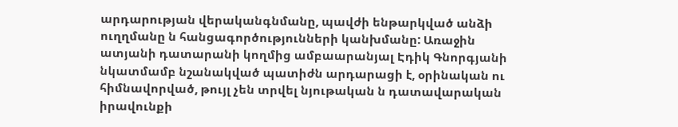արդարության վերականգնմանը, պավժի ենթարկված անձի ուղղմանը ն հանցագործությունների կանխմանը: Առաջին ատյանի դատարանի կողմից ամբաարանյալ Էդիկ Գնորգյանի նկատմամբ նշանակված պատիժն արդարացի է, օրինական ու հիմնավորված, թույլ չեն տրվել նյութական ն դատավարական իրավունքի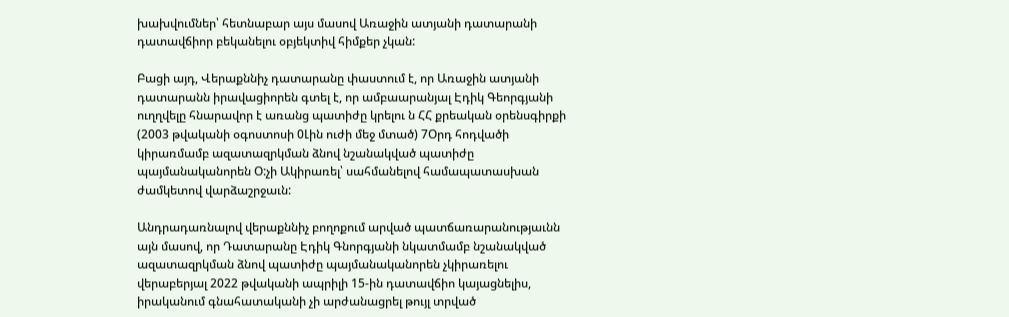խախվումներ՝ հետնաբար այս մասով Առաջին ատյանի դատարանի դատավճիոր բեկանելու օբյեկտիվ հիմքեր չկան:

Բացի այդ, Վերաքննիչ դատարանը փաստում է, որ Առաջին ատյանի դատարանն իրավացիորեն գտել է, որ ամբաարանյալ Էդիկ Գեորգյանի ուղղվելը հնարավոր է առանց պատիժը կրելու ն ՀՀ քրեական օրենսգիրքի (2003 թվականի օգոստոսի 0Լին ուժի մեջ մտած) 7Օրդ հոդվածի կիրառմամբ ազատազրկման ձնով նշանակված պատիժը պայմանականորեն Օ:չի Ակիրառել՝ սահմանելով համապատասխան ժամկետով վարձաշրջաւն:

Անդրադառնալով վերաքննիչ բողոքում արված պատճառարանությաւնն այն մասով, որ Դատարանը Էդիկ Գնորգյանի նկատմամբ նշանակված ազատազրկման ձնով պատիժը պայմանականորեն չկիրառելու վերաբերյալ 2022 թվականի ապրիլի 15-ին դատավճիո կայացնելիս, իրականում գնահատականի չի արժանացրել թույլ տրված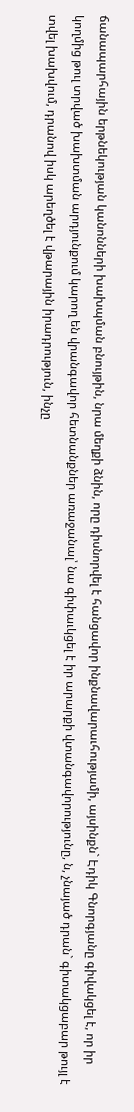ճանապարհային երթնեկության կանոնների խախպման բնույթին, նրա մեղքի ձնին, որը դիսնորվել է հանցավոր ինքնավարաւհությամի, այսինքն` Էդիկ Գնորգյանը գիվակցել է, որ իր կողմից թուլ տրված խախտման արդյունքում կարող են վրանգավոր հետնանքներ առաջանալ՝ նա գիփաւկցել է իր արարքի վտանգավորությունը, ն, չնայած դրան` գիտակցաբար թույլ է տվել խախվում, դրանով իսկ արեղծել է վթարային իրադրություն, ինչը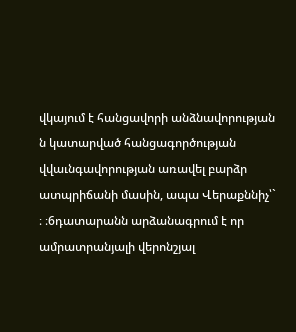վկայում է հանցավորի անձնավորության ն կատարված հանցագործության վվաւնգավորության առավել բարձր ատպրիճանի մասին, ապա Վերաքննիչ՝` ։ ։6դատարանն արձանագրում է որ ամրատրանյալի վերոնշյալ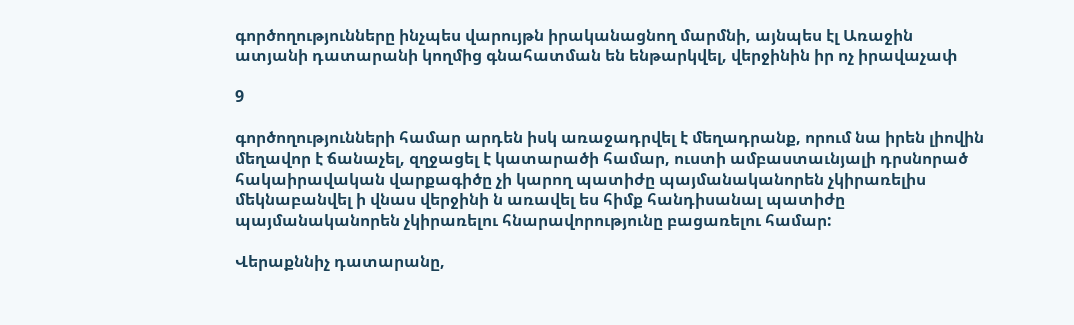գործողությունները ինչպես վարույթն իրականացնող մարմնի, այնպես էլ Առաջին ատյանի դատարանի կողմից գնահատման են ենթարկվել, վերջինին իր ոչ իրավաչափ

9

գործողությունների համար արդեն իսկ առաջադրվել է մեղադրանք, որում նա իրեն լիովին մեղավոր է ճանաչել, զղջացել է կատարածի համար, ուստի ամբաստաւնյալի դրսնորած հակաիրավական վարքագիծը չի կարող պատիժը պայմանականորեն չկիրառելիս մեկնաբանվել ի վնաս վերջինի ն առավել ես հիմք հանդիսանալ պատիժը պայմանականորեն չկիրառելու հնարավորությունը բացառելու համար:

Վերաքննիչ դատարանը,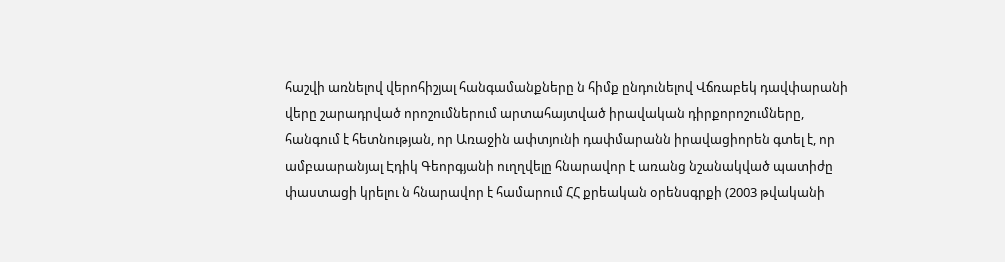հաշվի առնելով վերոհիշյալ հանգամանքները ն հիմք ընդունելով Վճռաբեկ դավփարանի վերը շարադրված որոշումներում արտահայտված իրավական դիրքորոշումները, հանգում է հետնության, որ Առաջին ափտյունի դափմարանն իրավացիորեն գտել է, որ ամբաարանյալ Էդիկ Գեորգյանի ուղղվելը հնարավոր է առանց նշանակված պատիժը փաստացի կրելու ն հնարավոր է համարում ՀՀ քրեական օրենսգրքի (2003 թվականի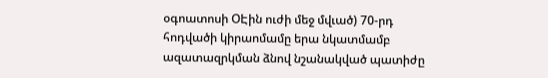օգոատոսի ՕԷին ուժի մեջ մվւած) 70-րդ հոդվածի կիրաոմամը երա նկատմամբ ազատազրկման ձնով նշանակված պատիժը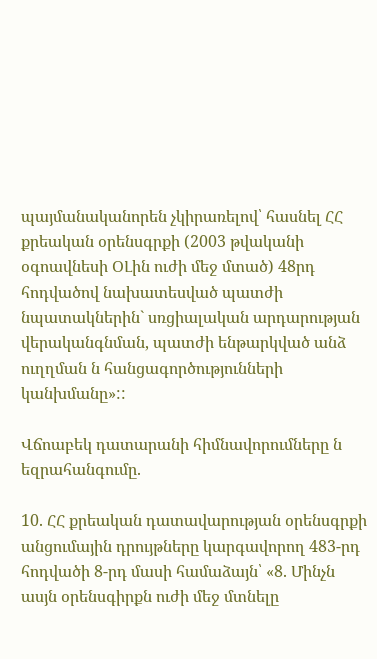պայմանականորեն չկիրառելով՝ հասնել ՀՀ քրեական օրենսգրքի (2003 թվականի օգոավնեսի ՕԼին ուժի մեջ մտած) 48րդ հոդվածով նախատեսված պատժի նպատակներին` սռցիալական արդարության վերականգնման, պատժի ենթարկված անձ ուղղման ն հանցագործությունների կանխմանը»::

Վճոաբեկ դատարանի հիմնավորումները ն եզրահանգումը.

10. ՀՀ քրեական դատավարության օրենսգրքի անցումային դրույթները կարգավորող 483-րդ հոդվածի 8-րդ մասի համաձայն՝ «8. Մինչն ասյն օրենսգիրքն ուժի մեջ մտնելը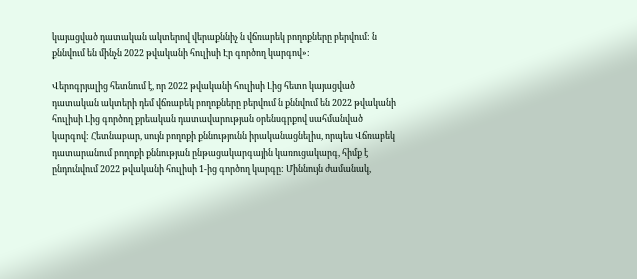կայացված դատական ակտերով վերաքննիչ ն վճռարեկ բողոքները բերվում: ն քննվում են մինչն 2022 թվականի հուլիսի Էր գործող կարգով»:

Վերոգրյալից հետնում է, որ 2022 թվականի հուլիսի Լից հետո կայացված դատական ակտերի դեմ վճռաբեկ բողոքները բերվում ն քննվում են 2022 թվականի հուլիսի Լից գործող քրեական դատավարության օրենսգրքով սահմանված կարգով: Հետնաբար, սույն բողոքի քննությունն իրականացնելիս, որպես Վճռաբեկ դատարանում բողոքի քննության ընթացակարգային կառուցակարգ, հիմք է ընդունվում 2022 թվականի հուլիսի 1-ից գործող կարգը: Միննույն ժամանակ,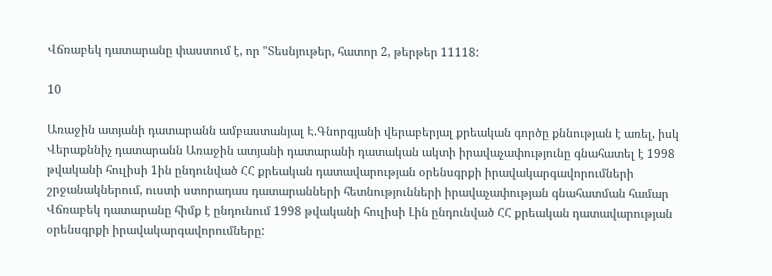Վճռաբեկ դատարանը փաստում է, որ "Տեսնյութեր, հատոր 2, թերթեր 11118:

10

Առաջին ատյանի դատարանն ամբաստանյալ Է.Գնորգյանի վերաբերյալ քրեական գործը քննության է առել, իսկ Վերաքննիչ դատարանն Առաջին ատյանի դատարանի դատական ակտի իրավաչափությունը գնահատել է 1998 թվականի հուլիսի 1ին ընդունված ՀՀ քրեական դատավարության օրենսգրքի իրավակարգավորումների շրջանակներում, ուստի ստորադաս դատարանների հետնությունների իրավաչափության գնահատման համար Վճռաբեկ դատարանը հիմք է ընդունում 1998 թվականի հուլիսի Լին ընդունված ՀՀ քրեական դատավարության օրենսգրքի իրավակարգավորումները: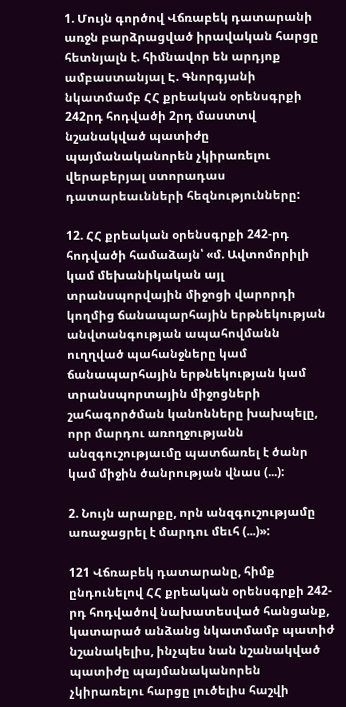1. Մույն գործով Վճռաբեկ դատարանի առջն բարձրացված իրավական հարցը հետնյալն է. հիմնավոր են արդյոք ամբաստանյալ Է. Գնորգյանի նկատմամբ ՀՀ քրեական օրենսգրքի 242րդ հոդվածի 2րդ մաստտվ նշանակված պատիժը պայմանականորեն չկիրառելու վերաբերյալ ստորադաս դատարեաւնների հեզնությունները:

12. ՀՀ քրեական օրենսգրքի 242-րդ հոդվածի համաձայն՝ «մ. Ավտոմորիլի կամ մեխանիկական այլ տրանսպորվային միջոցի վարորդի կողմից ճանապարհային երթնեկության անվտանգության ապահովմանն ուղղված պահանջները կամ ճանապարհային երթնեկության կամ տրանսպորտային միջոցների շահագործման կանոնները խախպելը, որր մարդու առողջությանն անզգուշությաւմը պատճառել է ծանր կամ միջին ծանրության վնաս (...):

2. Նույն արարքը, որն անզգուշությամը առաջացրել է մարդու մեւհ (...)»:

121 Վճռաբեկ դատարանը, հիմք ընդունելով ՀՀ քրեական օրենսգրքի 242-րդ հոդվածով նախատեսված հանցանք, կատարած անձանց նկատմամբ պատիժ նշանակելիս, ինչպես նան նշանակված պատիժը պայմանականորեն չկիրառելու հարցը լուծելիս հաշվի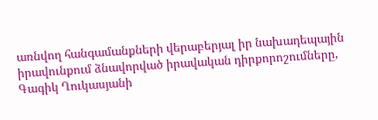առնվող հանգամանքների վերաբերյալ իր նախադեպային իրավունքում ձնավորված իրավական դիրքորոշումները, Գագիկ Ղուկասյանի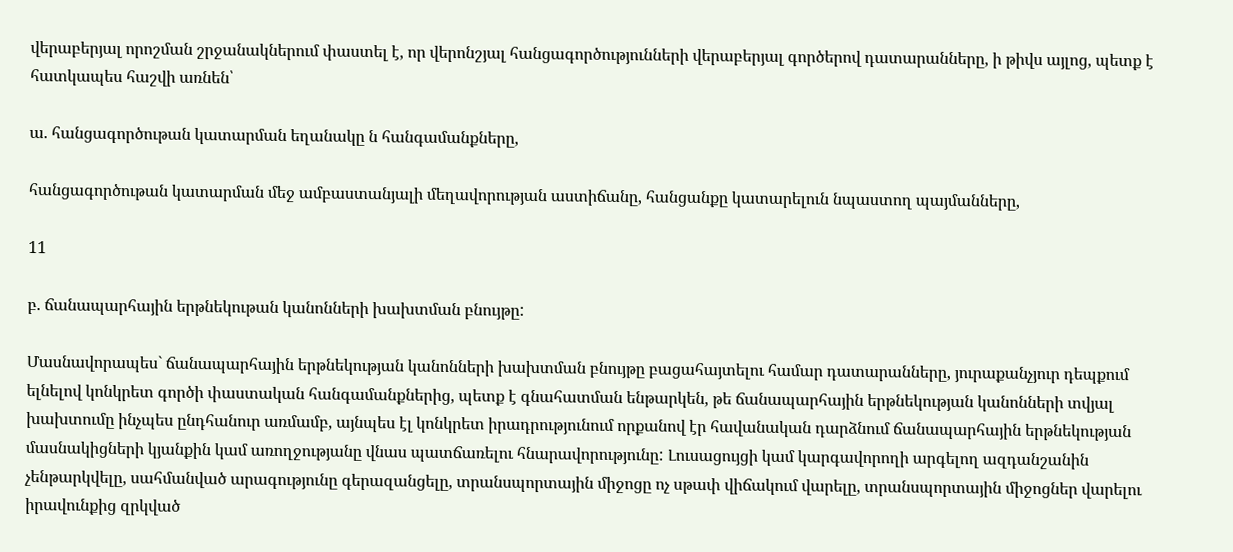վերաբերյալ որոշման շրջանակներում փաստել է, որ վերոնշյալ հանցագործությունների վերաբերյալ գործերով դատարանները, ի թիվս այլոց, պետք է հատկապես հաշվի առնեն՝

ա. հանցագործութան կատարման եղանակը ն հանգամանքները,

հանցագործութան կատարման մեջ ամբաստանյալի մեղավորության աստիճանը, հանցանքը կատարելուն նպաստող պայմանները,

11

բ. ճանապարհային երթնեկութան կանոնների խախտման բնույթը:

Մասնավորապես` ճանապարհային երթնեկության կանոնների խախտման բնույթը բացահայտելու համար դատարանները, յուրաքանչյուր դեպքում ելնելով կոնկրետ գործի փաստական հանգամանքներից, պետք է գնահատման ենթարկեն, թե ճանապարհային երթնեկության կանոնների տվյալ խախտումը ինչպես ընդհանուր առմամբ, այնպես էլ կոնկրետ իրադրությունում որքանով էր հավանական դարձնում ճանապարհային երթնեկության մասնակիցների կյանքին կամ առողջությանը վնաս պատճառելու հնարավորությունը: Լուսացույցի կամ կարգավորողի արգելող ազդանշանին չենթարկվելը, սահմանված արագությունը գերազանցելը, տրանսպորտային միջոցը ոչ սթափ վիճակում վարելը, տրանսպորտային միջոցներ վարելու իրավունքից զրկված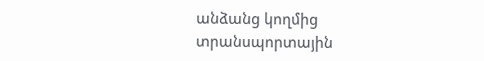անձանց կողմից տրանսպորտային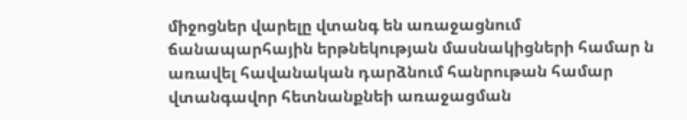միջոցներ վարելը վտանգ են առաջացնում ճանապարհային երթնեկության մասնակիցների համար ն առավել հավանական դարձնում հանրութան համար վտանգավոր հետնանքնեի առաջացման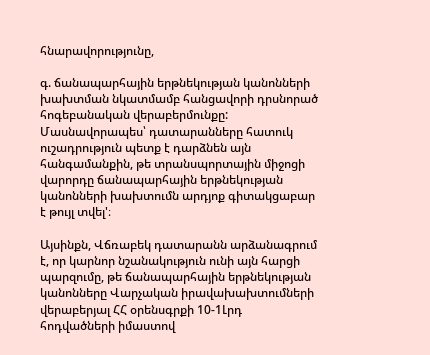հնարավորությունը,

գ. ճանապարհային երթնեկության կանոնների խախտման նկատմամբ հանցավորի դրսնորած հոգեբանական վերաբերմունքը: Մասնավորապես՝ դատարանները հատուկ ուշադրություն պետք է դարձնեն այն հանգամանքին, թե տրանսպորտային միջոցի վարորդը ճանապարհային երթնեկության կանոնների խախտումն արդյոք գիտակցաբար է թույլ տվել'։

Այսինքն, Վճռաբեկ դատարանն արձանագրում է, որ կարնոր նշանակություն ունի այն հարցի պարզումը, թե ճանապարհային երթնեկության կանոնները Վարչական իրավախախտումների վերաբերյալ ՀՀ օրենսգրքի 10-1Լրդ հոդվածների իմաստով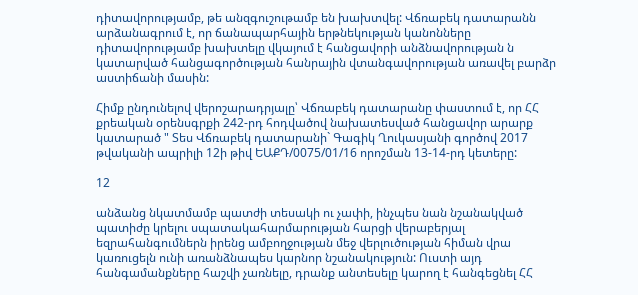դիտավորությամբ, թե անզգուշութամբ են խախտվել: Վճռաբեկ դատարանն արձանագրում է, որ ճանապարհային երթնեկության կանոնները դիտավորությամբ խախտելը վկայում է հանցավորի անձնավորության ն կատարված հանցագործության հանրային վտանգավորության առավել բարձր աստիճանի մասին:

Հիմք ընդունելով վերոշարադրյալը՝ Վճռաբեկ դատարանը փաստում է, որ ՀՀ քրեական օրենսգրքի 242-րդ հոդվածով նախատեսված հանցավոր արարք կատարած " Տես Վճռաբեկ դատարանի` Գագիկ Ղուկասյանի գործով 2017 թվականի ապրիլի 12ի թիվ ԵԱՔԴ/0075/01/16 որոշման 13-14-րդ կետերը:

12

անձանց նկատմամբ պատժի տեսակի ու չափի, ինչպես նան նշանակված պատիժը կրելու սպատակահարմարության հարցի վերաբերյալ եզրահանգումներն իրենց ամբողջության մեջ վերլուծության հիման վրա կառուցելն ունի առանձնապես կարնոր նշանակություն: Ուստի այդ հանգամանքները հաշվի չառնելը, դրանք անտեսելը կարող է հանգեցնել ՀՀ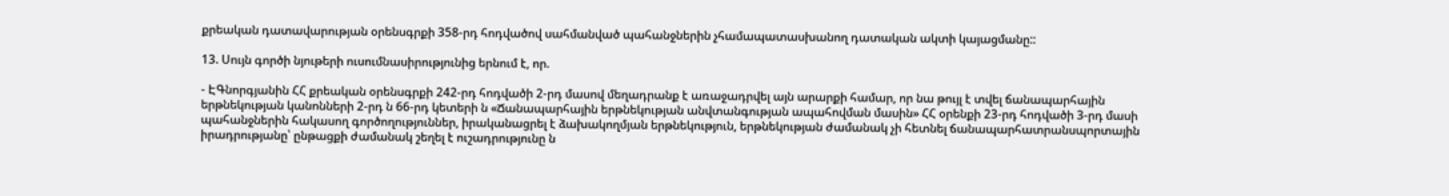քրեական դատավարության օրենսգրքի 358-րդ հոդվածով սահմանված պահանջներին չհամապատասխանող դատական ակտի կայացմանը::

13. Սույն գործի նյութերի ուսումնասիրությունից երնում է, որ.

- ԷԳնորգյանին ՀՀ քրեական օրենսգրքի 242-րդ հոդվածի 2-րդ մասով մեղադրանք է առաջադրվել այն արարքի համար, որ նա թույլ է տվել ճանապարհային երթնեկության կանոնների 2-րդ ն 66-րդ կետերի ն «Ճանապարհային երթնեկության անվտանգության ապահովման մասին» ՀՀ օրենքի 23-րդ հոդվածի 3-րդ մասի պահանջներին հակասող գործողություններ, իրականացրել է ձախակողմյան երթնեկություն, երթնեկության ժամանակ չի հետնել ճանապարհատրանսպորտային իրադրությանը՝ ընթացքի ժամանակ շեղել է ուշադրությունը ն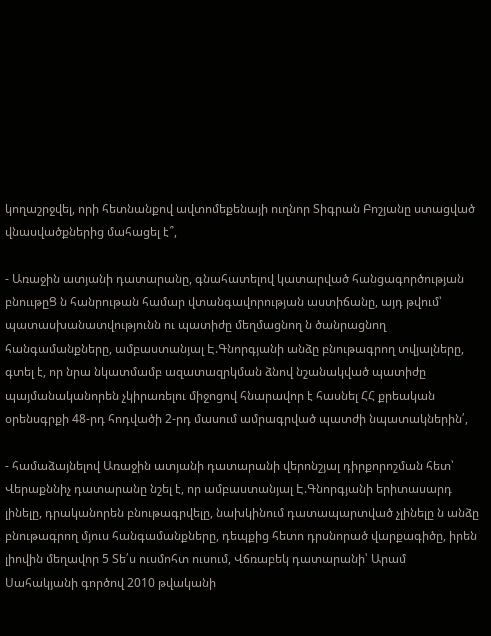կողաշրջվել, որի հետնանքով ավտոմեքենայի ուղնոր Տիգրան Բոշյանը ստացված վնասվածքներից մահացել է՞,

- Առաջին ատյանի դատարանը, գնահատելով կատարված հանցագործության բնոււթըՑ ն հանրութան համար վտանգավորության աստիճանը, այդ թվում՝ պատասխանատվությունն ու պատիժը մեղմացնող ն ծանրացնող հանգամանքները, ամբաստանյալ Է.Գնորգյանի անձը բնութագրող տվյալները, գտել է, որ նրա նկատմամբ ազատազրկման ձնով նշանակված պատիժը պայմանականորեն չկիրառելու միջոցով հնարավոր է հասնել ՀՀ քրեական օրենսգրքի 48-րդ հոդվածի 2-րդ մասում ամրագրված պատժի նպատակներին՛,

- համաձայնելով Առաջին ատյանի դատարանի վերոնշյալ դիրքորոշման հետ՝ Վերաքննիչ դատարանը նշել է, որ ամբաստանյալ Է.Գնորգյանի երիտասարդ լինելը, դրականորեն բնութագրվելը, նախկինում դատապարտված չլինելը ն անձը բնութագրող մյուս հանգամանքները, դեպքից հետո դրսնորած վարքագիծը, իրեն լիովին մեղավոր 5 Տե՛ս ուսմոհտ ուսում, Վճռաբեկ դատարանի՝ Արամ Սահակյանի գործով 2010 թվականի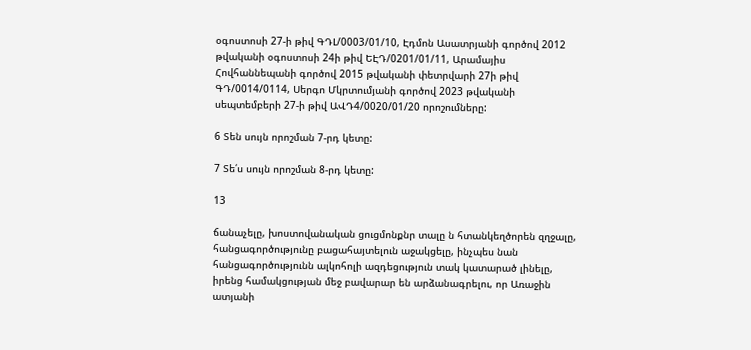օգոստոսի 27-ի թիվ ԳԴԼ/0003/01/10, Էդմոն Ասատրյանի գործով 2012 թվականի օգոստոսի 24ի թիվ ԵԷԴ/0201/01/11, Արամայիս Հովհաննեպանի գործով 2015 թվականի փետրվարի 27ի թիվ ԳԴ/0014/0114, Սերգո Մկրտումյանի գործով 2023 թվականի սեպտեմբերի 27-ի թիվ ԱՎԴ4/0020/01/20 որոշումները:

6 Տեն սույն որոշման 7-րդ կետը:

7 Տե՛ս սույն որոշման 8-րդ կետը:

13

ճանաչելը, խոստովանական ցուցմոնքնր տալը ն հտանկեղծորեն զղջալը, հանցագործությունը բացահայտելուն աջակցելը, ինչպես նան հանցագործությունն ալկոհոլի ազդեցություն տակ կատարած լինելը, իրենց համակցության մեջ բավարար են արձանագրելու, որ Առաջին ատյանի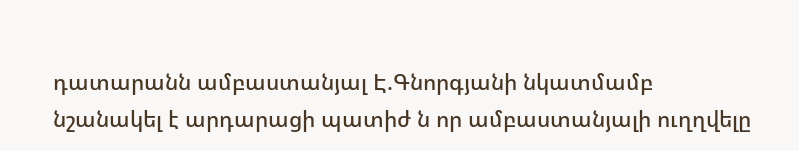դատարանն ամբաստանյալ Է.Գնորգյանի նկատմամբ նշանակել է արդարացի պատիժ ն որ ամբաստանյալի ուղղվելը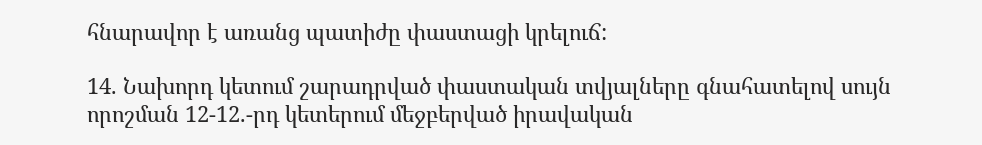հնարավոր է առանց պատիժը փաստացի կրելուճ:

14. Նախորդ կետում շարադրված փաստական տվյալները գնահատելով սույն որոշման 12-12.-րդ կետերում մեջբերված իրավական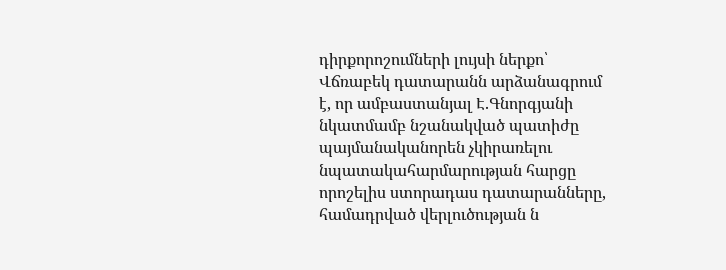դիրքորոշումների լույսի ներքո՝ Վճռաբեկ դատարանն արձանագրում է, որ ամբաստանյալ Է.Գնորգյանի նկատմամբ նշանակված պատիժը պայմանականորեն չկիրառելու նպատակահարմարության հարցը որոշելիս ստորադաս դատարանները, համադրված վերլուծության ն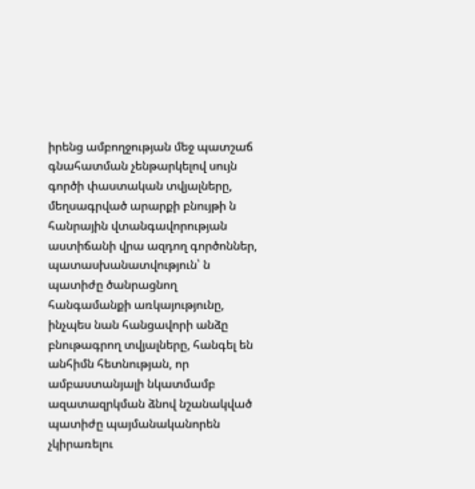իրենց ամբողջության մեջ պատշաճ գնահատման չենթարկելով սույն գործի փաստական տվյալները, մեղսագրված արարքի բնույթի ն հանրային վտանգավորության աստիճանի վրա ազդող գործոններ, պատասխանատվություն՝ ն պատիժը ծանրացնող հանգամանքի առկայությունը, ինչպես նան հանցավորի անձը բնութագրող տվյալները, հանգել են անհիմն հետնության, որ ամբաստանյալի նկատմամբ ազատազրկման ձնով նշանակված պատիժը պայմանականորեն չկիրառելու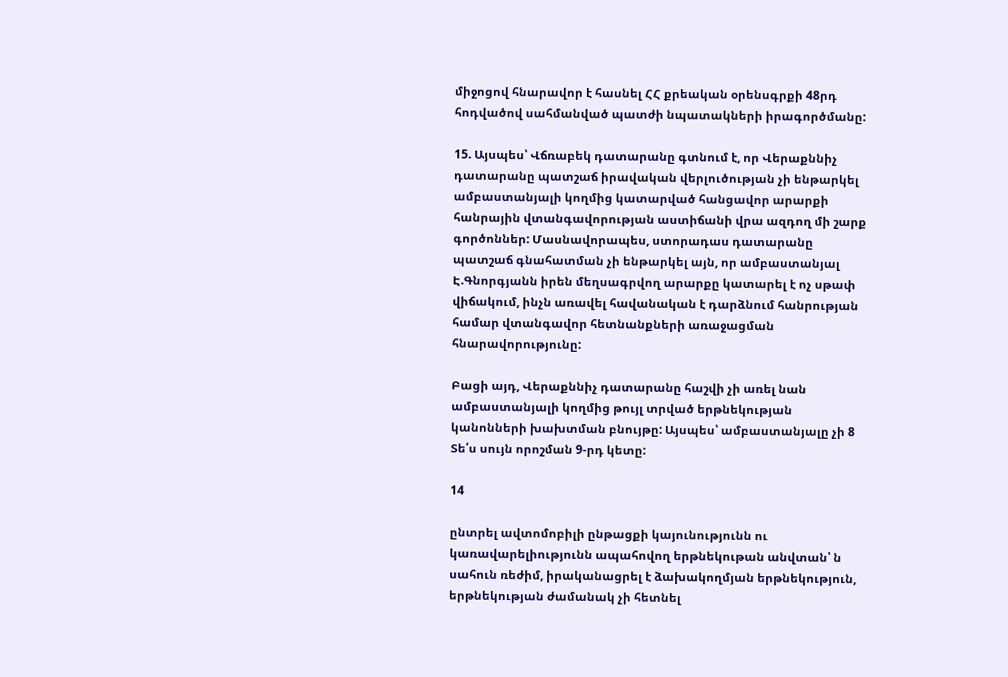միջոցով հնարավոր է հասնել ՀՀ քրեական օրենսգրքի 48րդ հոդվածով սահմանված պատժի նպատակների իրագործմանը:

15. Այսպես՝ Վճռաբեկ դատարանը գտնում է, որ Վերաքննիչ դատարանը պատշաճ իրավական վերլուծության չի ենթարկել ամբաստանյալի կողմից կատարված հանցավոր արարքի հանրային վտանգավորության աստիճանի վրա ազդող մի շարք գործոններ: Մասնավորապես, ստորադաս դատարանը պատշաճ գնահատման չի ենթարկել այն, որ ամբաստանյալ Է.Գնորգյանն իրեն մեղսագրվող արարքը կատարել է ոչ սթափ վիճակում, ինչն առավել հավանական է դարձնում հանրության համար վտանգավոր հետնանքների առաջացման հնարավորությունը:

Բացի այդ, Վերաքննիչ դատարանը հաշվի չի առել նան ամբաստանյալի կողմից թույլ տրված երթնեկության կանոնների խախտման բնույթը: Այսպես՝ ամբաստանյալը չի 8 Տե՛ս սույն որոշման 9-րդ կետը:

14

ընտրել ավտոմոբիլի ընթացքի կայունությունն ու կառավարելիությունն ապահովող երթնեկութան անվտան՝ ն սահուն ռեժիմ, իրականացրել է ձախակողմյան երթնեկություն, երթնեկության ժամանակ չի հետնել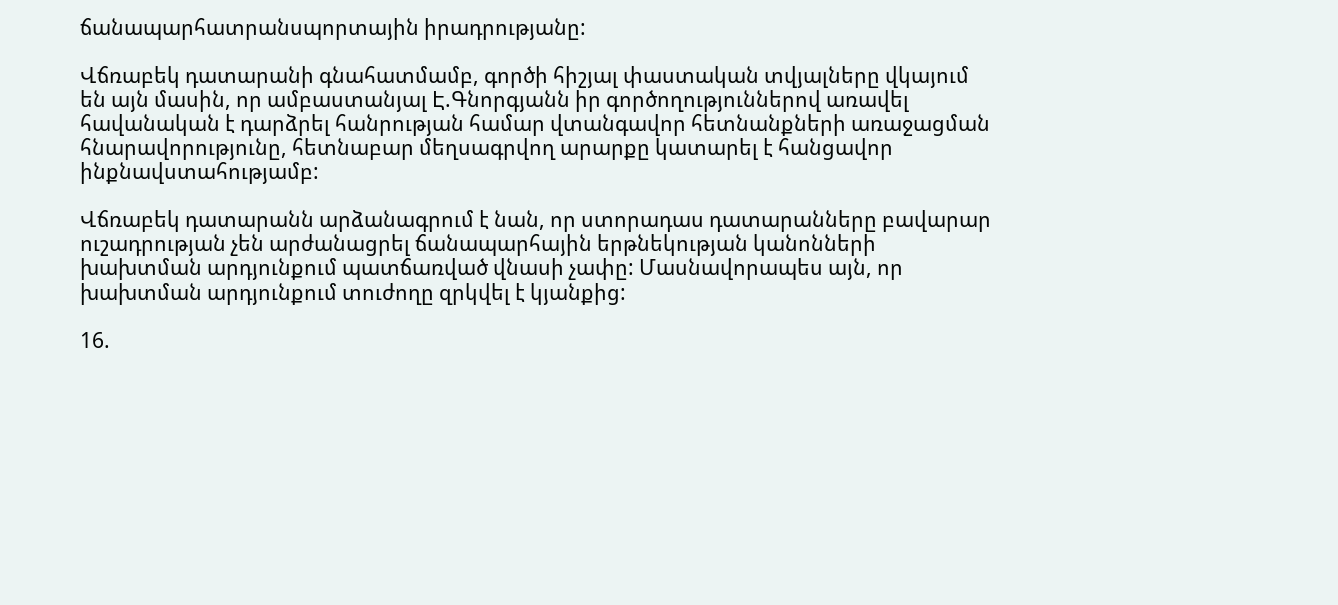ճանապարհատրանսպորտային իրադրությանը:

Վճռաբեկ դատարանի գնահատմամբ, գործի հիշյալ փաստական տվյալները վկայում են այն մասին, որ ամբաստանյալ Է.Գնորգյանն իր գործողություններով առավել հավանական է դարձրել հանրության համար վտանգավոր հետնանքների առաջացման հնարավորությունը, հետնաբար մեղսագրվող արարքը կատարել է հանցավոր ինքնավստահությամբ:

Վճռաբեկ դատարանն արձանագրում է նան, որ ստորադաս դատարանները բավարար ուշադրության չեն արժանացրել ճանապարհային երթնեկության կանոնների խախտման արդյունքում պատճառված վնասի չափը: Մասնավորապես այն, որ խախտման արդյունքում տուժողը զրկվել է կյանքից:

16.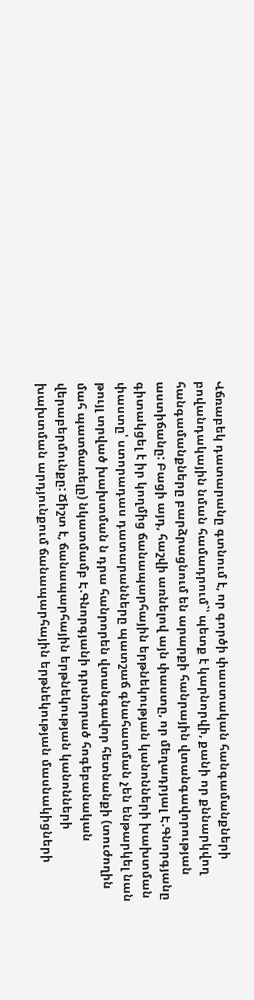Վճռաբեկ դատարանը գտնում է, որ գործի փաստական հանգամանքների բովանդակային նման համադրում`՝ պետք է կարնորվի, քանի որ քննարկվող հանգամանքները բարձրացնում են արարքի հանրային վտանգավորության աստիճանը: Բացի այդ, հաշվի առնելով այն փաստը, որ մեղադրյալ Է.Գնորգյանը գիտակցել է իր կողմից ճանապարհային երթնեկության կանոնների խախտման փաստը՝ ստորադաս դատարանները պատշաճ գնահատման չեն ենթարկել նան թույլ տրված խախտման ն դրա հանրորեն վտանգավոր հետնանքի (տուժողին մահ պատճառելը) նկատմամբ Է.Գնորգյանի դրսնորած հոգեբանական վերաբերմունքը: Ճիշտ է, ճանապարհային երթնեկության կանոնների խախտման արդյունքում ճանապարհային երթնեկության մասնակիցների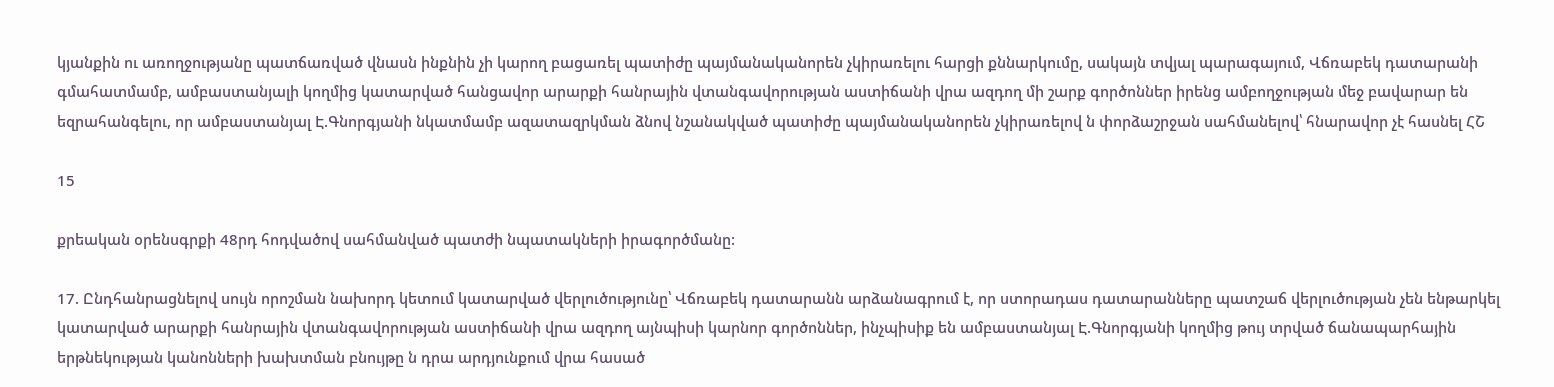կյանքին ու առողջությանը պատճառված վնասն ինքնին չի կարող բացառել պատիժը պայմանականորեն չկիրառելու հարցի քննարկումը, սակայն տվյալ պարագայում, Վճռաբեկ դատարանի գմահատմամբ, ամբաստանյալի կողմից կատարված հանցավոր արարքի հանրային վտանգավորության աստիճանի վրա ազդող մի շարք գործոններ իրենց ամբողջության մեջ բավարար են եզրահանգելու, որ ամբաստանյալ Է.Գնորգյանի նկատմամբ ազատազրկման ձնով նշանակված պատիժը պայմանականորեն չկիրառելով ն փորձաշրջան սահմանելով՝ հնարավոր չէ հասնել ՀՇ

15

քրեական օրենսգրքի 48րդ հոդվածով սահմանված պատժի նպատակների իրագործմանը:

17. Ընդհանրացնելով սույն որոշման նախորդ կետում կատարված վերլուծությունը՝ Վճռաբեկ դատարանն արձանագրում է, որ ստորադաս դատարանները պատշաճ վերլուծության չեն ենթարկել կատարված արարքի հանրային վտանգավորության աստիճանի վրա ազդող այնպիսի կարնոր գործոններ, ինչպիսիք են ամբաստանյալ Է.Գնորգյանի կողմից թույ տրված ճանապարհային երթնեկության կանոնների խախտման բնույթը ն դրա արդյունքում վրա հասած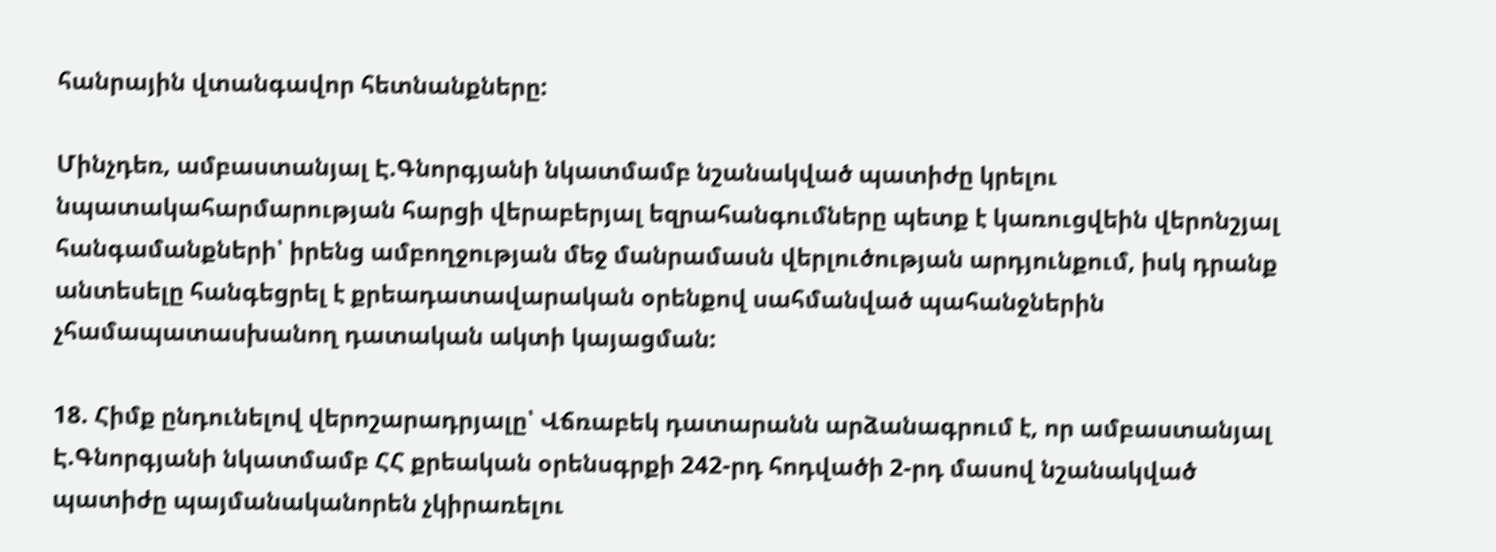հանրային վտանգավոր հետնանքները:

Մինչդեռ, ամբաստանյալ Է.Գնորգյանի նկատմամբ նշանակված պատիժը կրելու նպատակահարմարության հարցի վերաբերյալ եզրահանգումները պետք է կառուցվեին վերոնշյալ հանգամանքների՝ իրենց ամբողջության մեջ մանրամասն վերլուծության արդյունքում, իսկ դրանք անտեսելը հանգեցրել է քրեադատավարական օրենքով սահմանված պահանջներին չհամապատասխանող դատական ակտի կայացման:

18. Հիմք ընդունելով վերոշարադրյալը՝ Վճռաբեկ դատարանն արձանագրում է, որ ամբաստանյալ Է.Գնորգյանի նկատմամբ ՀՀ քրեական օրենսգրքի 242-րդ հոդվածի 2-րդ մասով նշանակված պատիժը պայմանականորեն չկիրառելու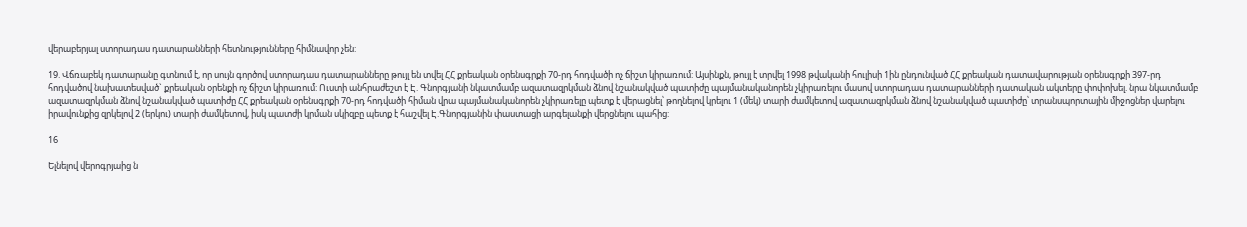վերաբերյալ ստորադաս դատարանների հետնությունները հիմնավոր չեն:

19. Վճռաբեկ դատարանը գտնում է, որ սույն գործով ստորադաս դատարանները թույլ են տվել ՀՀ քրեական օրենսգրքի 70-րդ հոդվածի ոչ ճիշտ կիրառում: Այսինքն, թույլ է տրվել 1998 թվականի հուլիսի 1ին ընդունված ՀՀ քրեական դատավարության օրենսգրքի 397-րդ հոդվածով նախատեսված` քրեական օրենքի ոչ ճիշտ կիրառում: Ուստի անհրաժեշտ է Է. Գնորգյանի նկատմամբ ազատազրկման ձնով նշանակված պատիժը պայմանականորեն չկիրառելու մասով ստորադաս դատարանների դատական ակտերը փոփոխել. նրա նկատմամբ ազատազրկման ձնով նշանակված պատիժը ՀՀ քրեական օրենսգրքի 70-րդ հոդվածի հիման վրա պայմանականորեն չկիրառելը պետք է վերացնել՝ թողնելով կրելու 1 (մեկ) տարի ժամկետով ազատազրկման ձնով նշանակված պատիժը՝ տրանսպորտային միջոցներ վարելու իրավունքից զրկելով 2 (երկու) տարի ժամկետով, իսկ պատժի կրման սկիզբը պետք է հաշվել Է.Գնորգյանին փաստացի արգելանքի վերցնելու պահից:

16

Ելնելով վերոգրյաից ն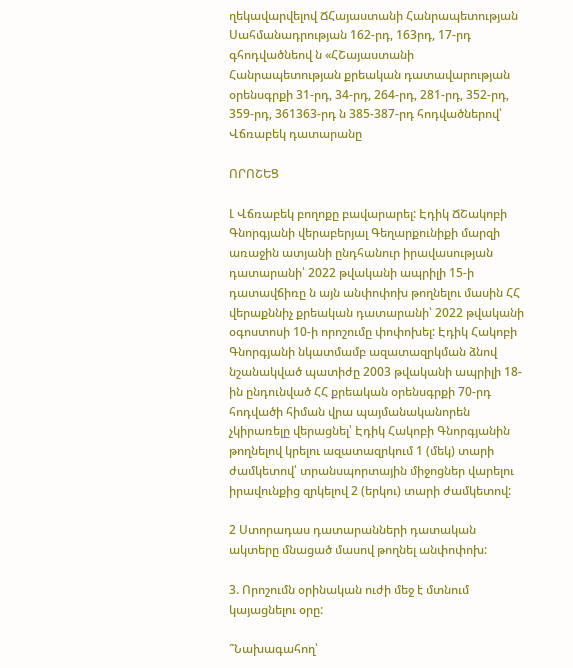ղեկավարվելով ՃՀայաստանի Հանրապետության Սահմանադրության 162-րդ, 163րդ, 17-րդ գհոդվածնեով ն «ՀՇայաստանի Հանրապետության քրեական դատավարության օրենսգրքի 31-րդ, 34-րդ, 264-րդ, 281-րդ, 352-րդ, 359-րդ, 361363-րդ ն 385-387-րդ հոդվածներով՝ Վճռաբեկ դատարանը

ՈՐՈՇԵՑ

Լ Վճռաբեկ բողոքը բավարարել: Էդիկ ՃՇակոբի Գնորգյանի վերաբերյալ Գեղարքունիքի մարզի առաջին ատյանի ընդհանուր իրավասության դատարանի՝ 2022 թվականի ապրիլի 15-ի դատավճիռը ն այն անփոփոխ թողնելու մասին ՀՀ վերաքննիչ քրեական դատարանի՝ 2022 թվականի օգոստոսի 10-ի որոշումը փոփոխել: Էդիկ Հակոբի Գնորգյանի նկատմամբ ազատազրկման ձնով նշանակված պատիժը 2003 թվականի ապրիլի 18-ին ընդունված ՀՀ քրեական օրենսգրքի 70-րդ հոդվածի հիման վրա պայմանականորեն չկիրառելը վերացնել՝ Էդիկ Հակոբի Գնորգյանին թողնելով կրելու ազատազրկում 1 (մեկ) տարի ժամկետով՝ տրանսպորտային միջոցներ վարելու իրավունքից զրկելով 2 (երկու) տարի ժամկետով:

2 Ստորադաս դատարանների դատական ակտերը մնացած մասով թողնել անփոփոխ:

3. Որոշումն օրինական ուժի մեջ է մտնում կայացնելու օրը:

՞Նախագահող՝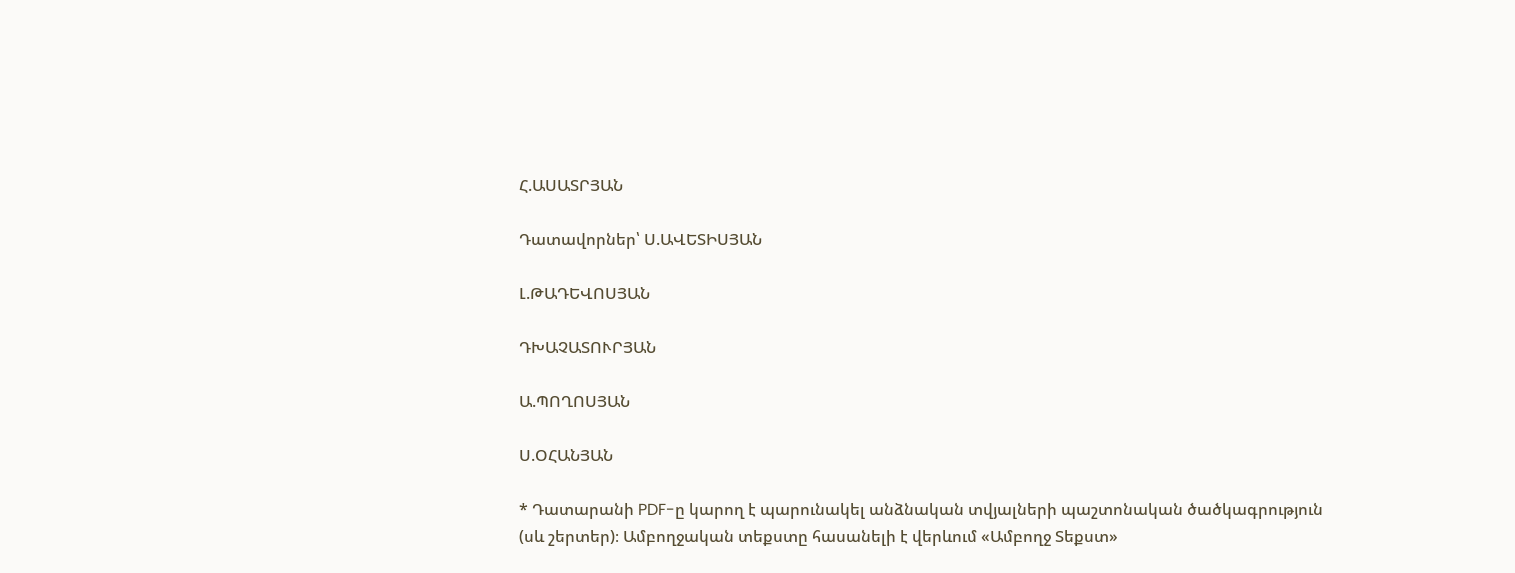Հ.ԱՍԱՏՐՅԱՆ

Դատավորներ՝ Ս.ԱՎԵՏԻՍՅԱՆ

Լ.ԹԱԴԵՎՈՍՅԱՆ

ԴԽԱՉԱՏՈՒՐՅԱՆ

Ա.ՊՈՂՈՍՅԱՆ

Ս.ՕՀԱՆՅԱՆ

* Դատարանի PDF-ը կարող է պարունակել անձնական տվյալների պաշտոնական ծածկագրություն (սև շերտեր)։ Ամբողջական տեքստը հասանելի է վերևում «Ամբողջ Տեքստ»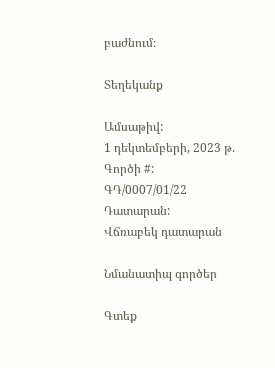բաժնում։

Տեղեկանք

Ամսաթիվ:
1 դեկտեմբերի, 2023 թ.
Գործի #:
ԳԴ/0007/01/22
Դատարան:
Վճռաբեկ դատարան

Նմանատիպ գործեր

Գտեք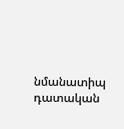նմանատիպ դատական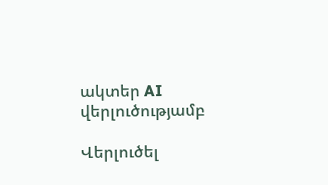ակտեր AI վերլուծությամբ

Վերլուծել